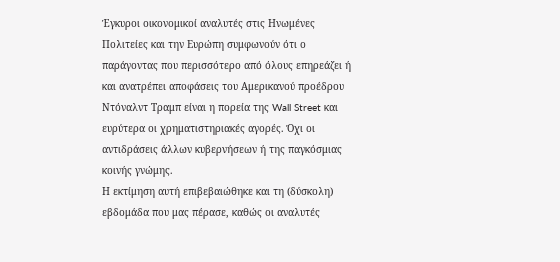Έγκυροι οικονομικοί αναλυτές στις Ηνωμένες Πολιτείες και την Ευρώπη συμφωνούν ότι ο παράγοντας που περισσότερο από όλους επηρεάζει ή και ανατρέπει αποφάσεις του Αμερικανού προέδρου Ντόναλντ Τραμπ είναι η πορεία της Wall Street και ευρύτερα οι χρηματιστηριακές αγορές. Όχι οι αντιδράσεις άλλων κυβερνήσεων ή της παγκόσμιας κοινής γνώμης.
Η εκτίμηση αυτή επιβεβαιώθηκε και τη (δύσκολη) εβδομάδα που μας πέρασε, καθώς οι αναλυτές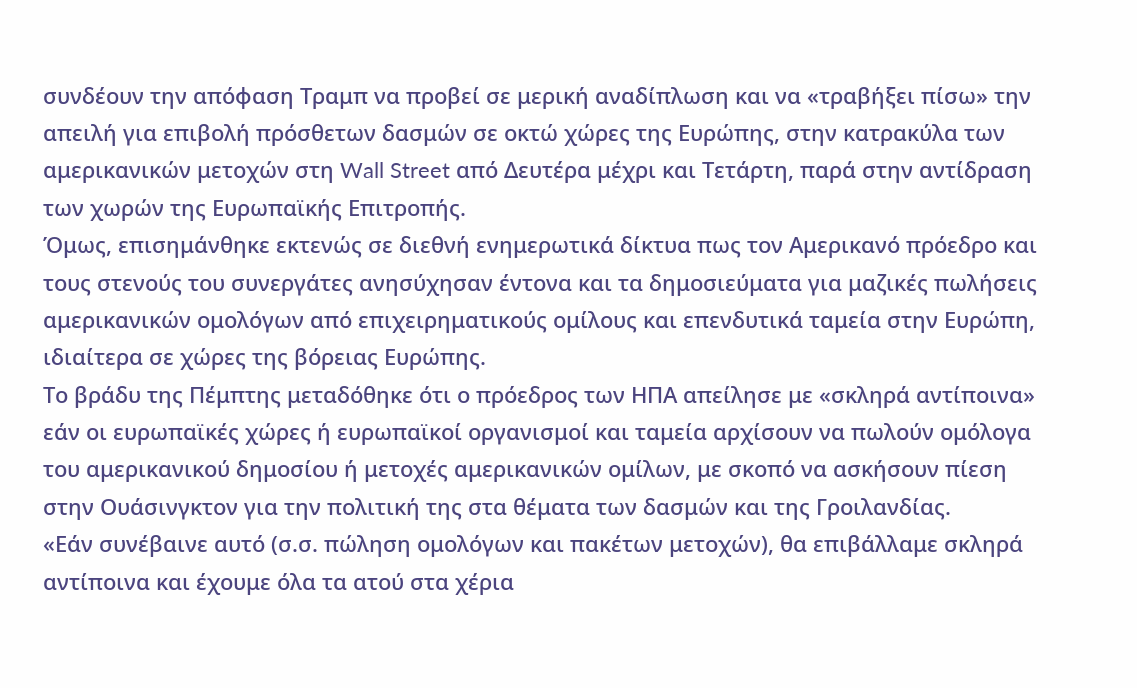συνδέουν την απόφαση Τραμπ να προβεί σε μερική αναδίπλωση και να «τραβήξει πίσω» την απειλή για επιβολή πρόσθετων δασμών σε οκτώ χώρες της Ευρώπης, στην κατρακύλα των αμερικανικών μετοχών στη Wall Street από Δευτέρα μέχρι και Τετάρτη, παρά στην αντίδραση των χωρών της Ευρωπαϊκής Επιτροπής.
Όμως, επισημάνθηκε εκτενώς σε διεθνή ενημερωτικά δίκτυα πως τον Αμερικανό πρόεδρο και τους στενούς του συνεργάτες ανησύχησαν έντονα και τα δημοσιεύματα για μαζικές πωλήσεις αμερικανικών ομολόγων από επιχειρηματικούς ομίλους και επενδυτικά ταμεία στην Ευρώπη, ιδιαίτερα σε χώρες της βόρειας Ευρώπης.
Το βράδυ της Πέμπτης μεταδόθηκε ότι ο πρόεδρος των ΗΠΑ απείλησε με «σκληρά αντίποινα» εάν οι ευρωπαϊκές χώρες ή ευρωπαϊκοί οργανισμοί και ταμεία αρχίσουν να πωλούν ομόλογα του αμερικανικού δημοσίου ή μετοχές αμερικανικών ομίλων, με σκοπό να ασκήσουν πίεση στην Ουάσινγκτον για την πολιτική της στα θέματα των δασμών και της Γροιλανδίας.
«Εάν συνέβαινε αυτό (σ.σ. πώληση ομολόγων και πακέτων μετοχών), θα επιβάλλαμε σκληρά αντίποινα και έχουμε όλα τα ατού στα χέρια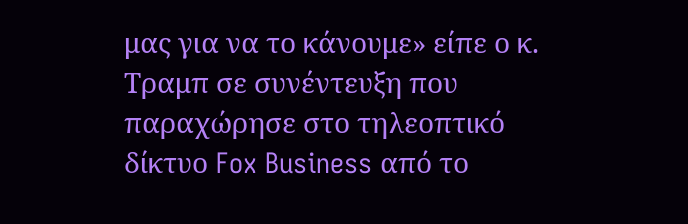μας για να το κάνουμε» είπε ο κ. Τραμπ σε συνέντευξη που παραχώρησε στο τηλεοπτικό δίκτυο Fox Business από το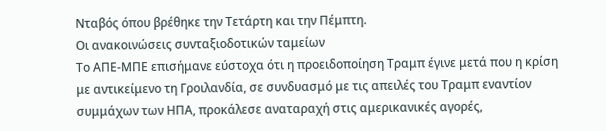Νταβός όπου βρέθηκε την Τετάρτη και την Πέμπτη.
Οι ανακοινώσεις συνταξιοδοτικών ταμείων
Το ΑΠΕ-ΜΠΕ επισήμανε εύστοχα ότι η προειδοποίηση Τραμπ έγινε μετά που η κρίση με αντικείμενο τη Γροιλανδία, σε συνδυασμό με τις απειλές του Τραμπ εναντίον συμμάχων των ΗΠΑ, προκάλεσε αναταραχή στις αμερικανικές αγορές,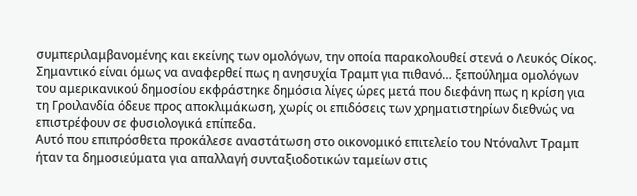συμπεριλαμβανομένης και εκείνης των ομολόγων, την οποία παρακολουθεί στενά ο Λευκός Οίκος.
Σημαντικό είναι όμως να αναφερθεί πως η ανησυχία Τραμπ για πιθανό… ξεπούλημα ομολόγων του αμερικανικού δημοσίου εκφράστηκε δημόσια λίγες ώρες μετά που διεφάνη πως η κρίση για τη Γροιλανδία όδευε προς αποκλιμάκωση, χωρίς οι επιδόσεις των χρηματιστηρίων διεθνώς να επιστρέφουν σε φυσιολογικά επίπεδα.
Αυτό που επιπρόσθετα προκάλεσε αναστάτωση στο οικονομικό επιτελείο του Ντόναλντ Τραμπ ήταν τα δημοσιεύματα για απαλλαγή συνταξιοδοτικών ταμείων στις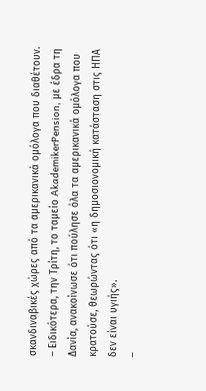σκανδιναβικές χώρες από τα αμερικανικά ομόλογα που διαθέτουν.
– Ειδικότερα, την Τρίτη, το ταμείο AkademikerPension, με έδρα τη Δανία, ανακοίνωσε ότι πούλησε όλα τα αμερικανικά ομόλογα που κρατούσε, θεωρώντας ότι «η δημοσιονομική κατάσταση στις ΗΠΑ δεν είναι υγιής».
–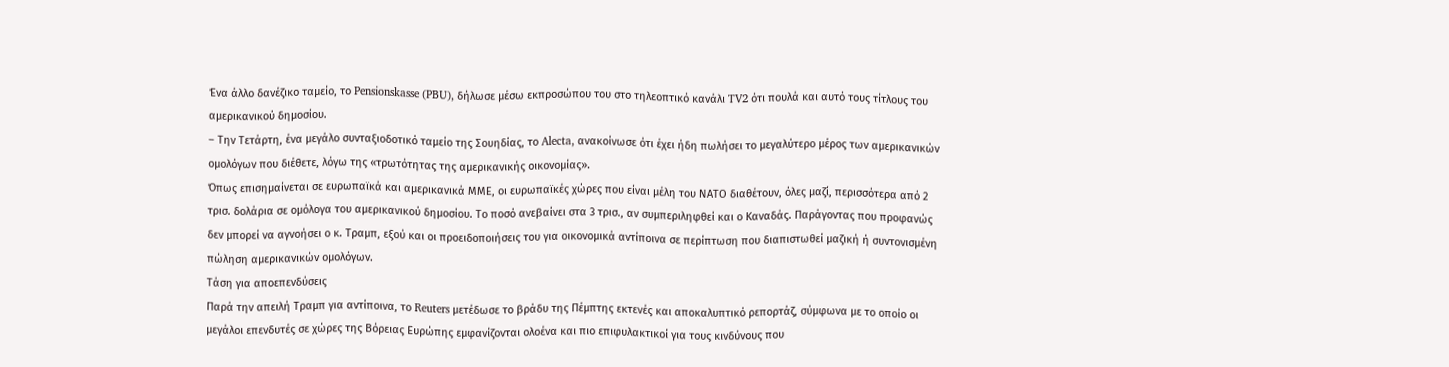Ένα άλλο δανέζικο ταμείο, το Pensionskasse (PBU), δήλωσε μέσω εκπροσώπου του στο τηλεοπτικό κανάλι TV2 ότι πουλά και αυτό τους τίτλους του αμερικανικού δημοσίου.
– Την Τετάρτη, ένα μεγάλο συνταξιοδοτικό ταμείο της Σουηδίας, το Alecta, ανακοίνωσε ότι έχει ήδη πωλήσει το μεγαλύτερο μέρος των αμερικανικών ομολόγων που διέθετε, λόγω της «τρωτότητας της αμερικανικής οικονομίας».
Όπως επισημαίνεται σε ευρωπαϊκά και αμερικανικά ΜΜΕ, οι ευρωπαϊκές χώρες που είναι μέλη του ΝΑΤΟ διαθέτουν, όλες μαζί, περισσότερα από 2 τρισ. δολάρια σε ομόλογα του αμερικανικού δημοσίου. Το ποσό ανεβαίνει στα 3 τρισ., αν συμπεριληφθεί και ο Καναδάς. Παράγοντας που προφανώς δεν μπορεί να αγνοήσει ο κ. Τραμπ, εξού και οι προειδοποιήσεις του για οικονομικά αντίποινα σε περίπτωση που διαπιστωθεί μαζική ή συντονισμένη πώληση αμερικανικών ομολόγων.
Τάση για αποεπενδύσεις
Παρά την απειλή Τραμπ για αντίποινα, το Reuters μετέδωσε το βράδυ της Πέμπτης εκτενές και αποκαλυπτικό ρεπορτάζ, σύμφωνα με το οποίο οι μεγάλοι επενδυτές σε χώρες της Βόρειας Ευρώπης εμφανίζονται ολοένα και πιο επιφυλακτικοί για τους κινδύνους που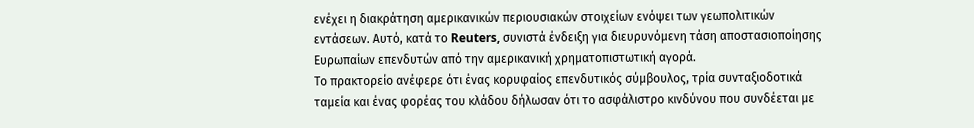ενέχει η διακράτηση αμερικανικών περιουσιακών στοιχείων ενόψει των γεωπολιτικών εντάσεων. Αυτό, κατά το Reuters, συνιστά ένδειξη για διευρυνόμενη τάση αποστασιοποίησης Ευρωπαίων επενδυτών από την αμερικανική χρηματοπιστωτική αγορά.
Το πρακτορείο ανέφερε ότι ένας κορυφαίος επενδυτικός σύμβουλος, τρία συνταξιοδοτικά ταμεία και ένας φορέας του κλάδου δήλωσαν ότι το ασφάλιστρο κινδύνου που συνδέεται με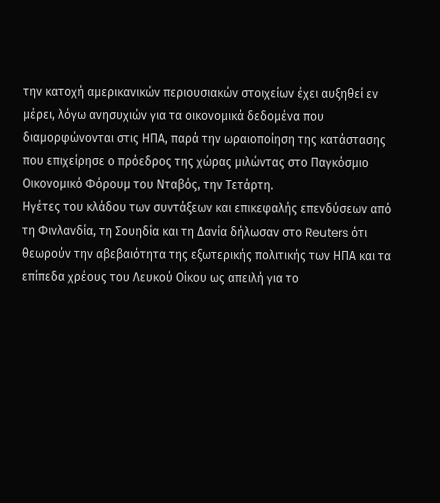την κατοχή αμερικανικών περιουσιακών στοιχείων έχει αυξηθεί εν μέρει, λόγω ανησυχιών για τα οικονομικά δεδομένα που διαμορφώνονται στις ΗΠΑ, παρά την ωραιοποίηση της κατάστασης που επιχείρησε ο πρόεδρος της χώρας μιλώντας στο Παγκόσμιο Οικονομικό Φόρουμ του Νταβός, την Τετάρτη.
Ηγέτες του κλάδου των συντάξεων και επικεφαλής επενδύσεων από τη Φινλανδία, τη Σουηδία και τη Δανία δήλωσαν στο Reuters ότι θεωρούν την αβεβαιότητα της εξωτερικής πολιτικής των ΗΠΑ και τα επίπεδα χρέους του Λευκού Οίκου ως απειλή για το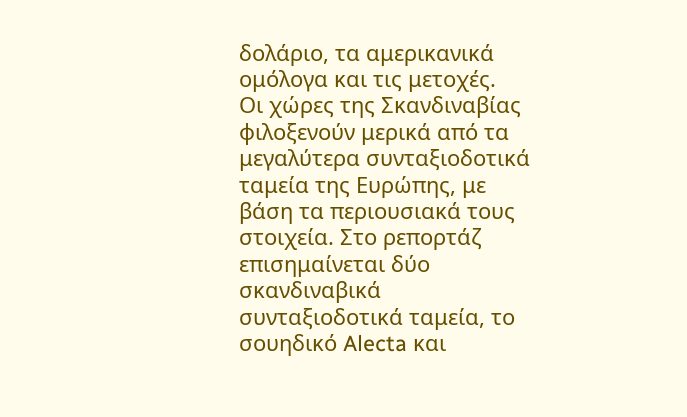δολάριο, τα αμερικανικά ομόλογα και τις μετοχές.
Οι χώρες της Σκανδιναβίας φιλοξενούν μερικά από τα μεγαλύτερα συνταξιοδοτικά ταμεία της Ευρώπης, με βάση τα περιουσιακά τους στοιχεία. Στο ρεπορτάζ επισημαίνεται δύο σκανδιναβικά συνταξιοδοτικά ταμεία, το σουηδικό Alecta και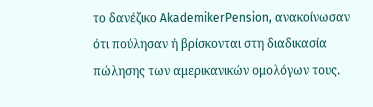το δανέζικο AkademikerPension, ανακοίνωσαν ότι πούλησαν ή βρίσκονται στη διαδικασία πώλησης των αμερικανικών ομολόγων τους.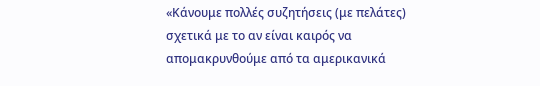«Κάνουμε πολλές συζητήσεις (με πελάτες) σχετικά με το αν είναι καιρός να απομακρυνθούμε από τα αμερικανικά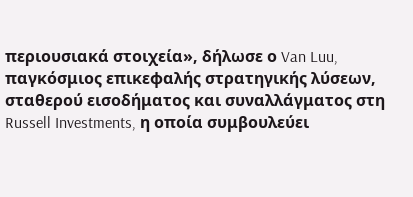περιουσιακά στοιχεία», δήλωσε ο Van Luu, παγκόσμιος επικεφαλής στρατηγικής λύσεων, σταθερού εισοδήματος και συναλλάγματος στη Russell Investments, η οποία συμβουλεύει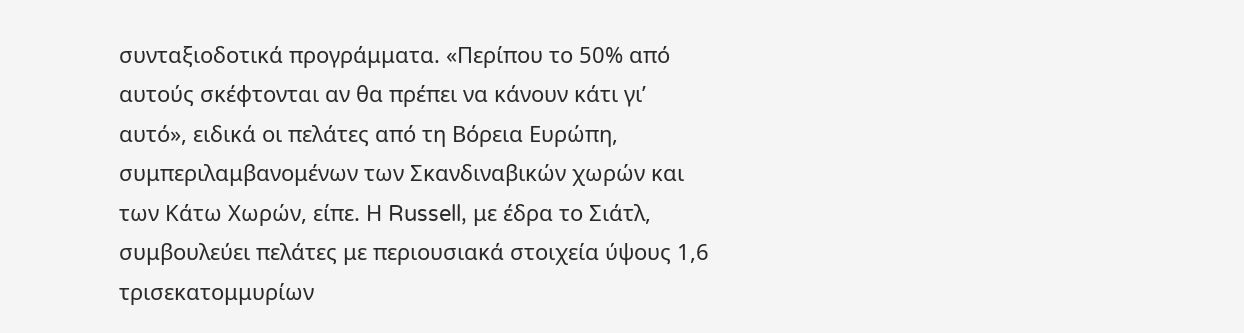συνταξιοδοτικά προγράμματα. «Περίπου το 50% από αυτούς σκέφτονται αν θα πρέπει να κάνουν κάτι γι’ αυτό», ειδικά οι πελάτες από τη Βόρεια Ευρώπη, συμπεριλαμβανομένων των Σκανδιναβικών χωρών και των Κάτω Χωρών, είπε. Η Russell, με έδρα το Σιάτλ, συμβουλεύει πελάτες με περιουσιακά στοιχεία ύψους 1,6 τρισεκατομμυρίων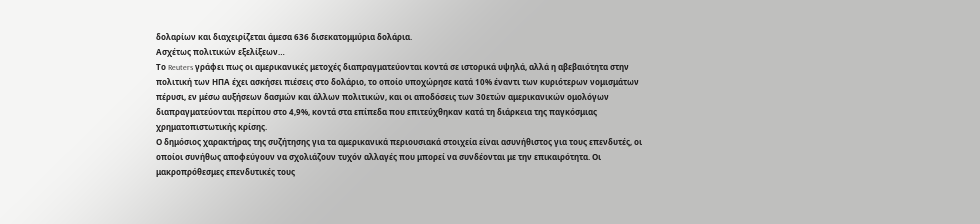δολαρίων και διαχειρίζεται άμεσα 636 δισεκατομμύρια δολάρια.
Ασχέτως πολιτικών εξελίξεων…
Το Reuters γράφει πως οι αμερικανικές μετοχές διαπραγματεύονται κοντά σε ιστορικά υψηλά, αλλά η αβεβαιότητα στην πολιτική των ΗΠΑ έχει ασκήσει πιέσεις στο δολάριο, το οποίο υποχώρησε κατά 10% έναντι των κυριότερων νομισμάτων πέρυσι, εν μέσω αυξήσεων δασμών και άλλων πολιτικών, και οι αποδόσεις των 30ετών αμερικανικών ομολόγων διαπραγματεύονται περίπου στο 4,9%, κοντά στα επίπεδα που επιτεύχθηκαν κατά τη διάρκεια της παγκόσμιας χρηματοπιστωτικής κρίσης.
Ο δημόσιος χαρακτήρας της συζήτησης για τα αμερικανικά περιουσιακά στοιχεία είναι ασυνήθιστος για τους επενδυτές, οι οποίοι συνήθως αποφεύγουν να σχολιάζουν τυχόν αλλαγές που μπορεί να συνδέονται με την επικαιρότητα. Οι μακροπρόθεσμες επενδυτικές τους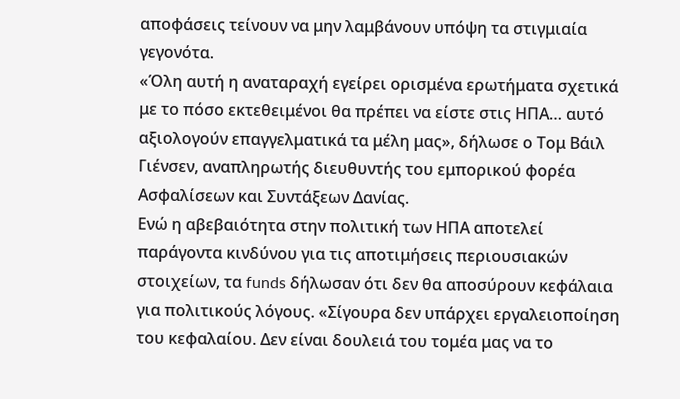αποφάσεις τείνουν να μην λαμβάνουν υπόψη τα στιγμιαία γεγονότα.
«Όλη αυτή η αναταραχή εγείρει ορισμένα ερωτήματα σχετικά με το πόσο εκτεθειμένοι θα πρέπει να είστε στις ΗΠΑ… αυτό αξιολογούν επαγγελματικά τα μέλη μας», δήλωσε ο Τομ Βάιλ Γιένσεν, αναπληρωτής διευθυντής του εμπορικού φορέα Ασφαλίσεων και Συντάξεων Δανίας.
Ενώ η αβεβαιότητα στην πολιτική των ΗΠΑ αποτελεί παράγοντα κινδύνου για τις αποτιμήσεις περιουσιακών στοιχείων, τα funds δήλωσαν ότι δεν θα αποσύρουν κεφάλαια για πολιτικούς λόγους. «Σίγουρα δεν υπάρχει εργαλειοποίηση του κεφαλαίου. Δεν είναι δουλειά του τομέα μας να το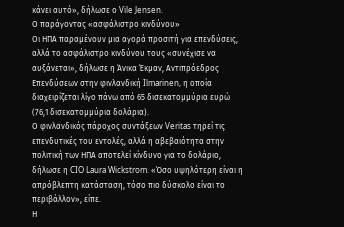κάνει αυτό», δήλωσε ο Vile Jensen.
Ο παράγοντας «ασφάλιστρο κινδύνου»
Οι ΗΠΑ παραμένουν μια αγορά προσιτή για επενδύσεις, αλλά το ασφάλιστρο κινδύνου τους «συνέχισε να αυξάνεται», δήλωσε η Άνικα Έκμαν, Αντιπρόεδρος Επενδύσεων στην φινλανδική Ilmarinen, η οποία διαχειρίζεται λίγο πάνω από 65 δισεκατομμύρια ευρώ (76,1 δισεκατομμύρια δολάρια).
Ο φινλανδικός πάροχος συντάξεων Veritas τηρεί τις επενδυτικές του εντολές, αλλά η αβεβαιότητα στην πολιτική των ΗΠΑ αποτελεί κίνδυνο για το δολάριο, δήλωσε η CIO Laura Wickstrom. «Όσο υψηλότερη είναι η απρόβλεπτη κατάσταση, τόσο πιο δύσκολο είναι το περιβάλλον», είπε.
Η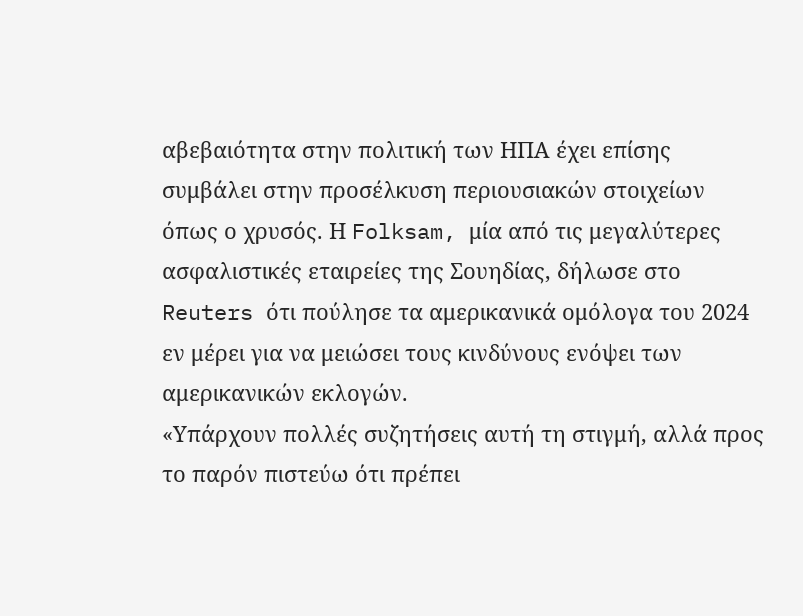αβεβαιότητα στην πολιτική των ΗΠΑ έχει επίσης συμβάλει στην προσέλκυση περιουσιακών στοιχείων όπως ο χρυσός. Η Folksam, μία από τις μεγαλύτερες ασφαλιστικές εταιρείες της Σουηδίας, δήλωσε στο Reuters ότι πούλησε τα αμερικανικά ομόλογα του 2024 εν μέρει για να μειώσει τους κινδύνους ενόψει των αμερικανικών εκλογών.
«Υπάρχουν πολλές συζητήσεις αυτή τη στιγμή, αλλά προς το παρόν πιστεύω ότι πρέπει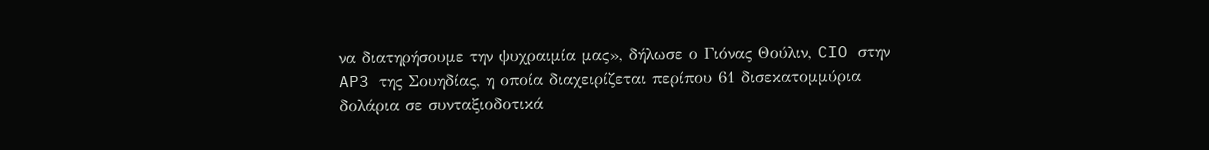να διατηρήσουμε την ψυχραιμία μας», δήλωσε ο Γιόνας Θούλιν, CIO στην AP3 της Σουηδίας, η οποία διαχειρίζεται περίπου 61 δισεκατομμύρια δολάρια σε συνταξιοδοτικά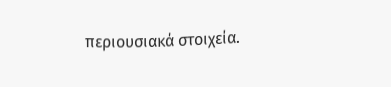περιουσιακά στοιχεία.